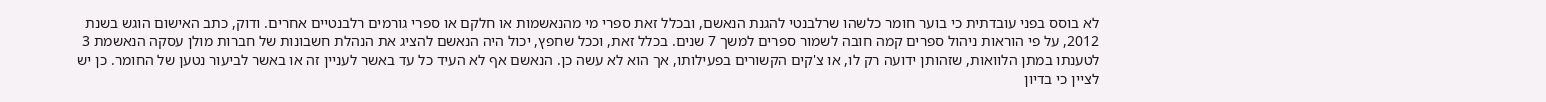לא בוסס בפני עובדתית כי בוער חומר כלשהו שרלבנטי להגנת הנאשם, ובכלל זאת ספרי מי מהנאשמות או חלקם או ספרי גורמים רלבנטיים אחרים. ודוק, כתב האישום הוגש בשנת 2012, על פי הוראות ניהול ספרים קמה חובה לשמור ספרים למשך 7 שנים. בכלל זאת, וככל שחפץ, יכול היה הנאשם להציג את הנהלת חשבונות של חברות מולן עסקה הנאשמת 3 לטענתו במתן הלוואות, שזהותן ידועה רק לו, או צ'קים הקשורים בפעילותו, אך הוא לא עשה כן. הנאשם אף לא העיד כל עד באשר לעניין זה או באשר לביעור נטען של החומר. כן יש לציין כי בדיון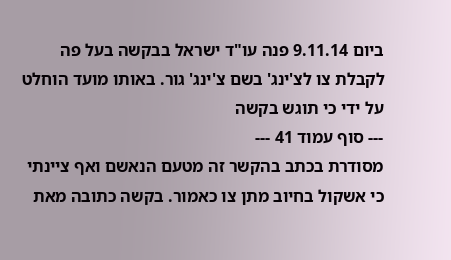ביום 9.11.14 פנה עו"ד ישראל בבקשה בעל פה לקבלת צו לצ'ינג' בשם צ'ינג' גור. באותו מועד הוחלט על ידי כי תוגש בקשה
--- סוף עמוד 41 ---
מסודרת בכתב בהקשר זה מטעם הנאשם ואף ציינתי כי אשקול בחיוב מתן צו כאמור. בקשה כתובה מאת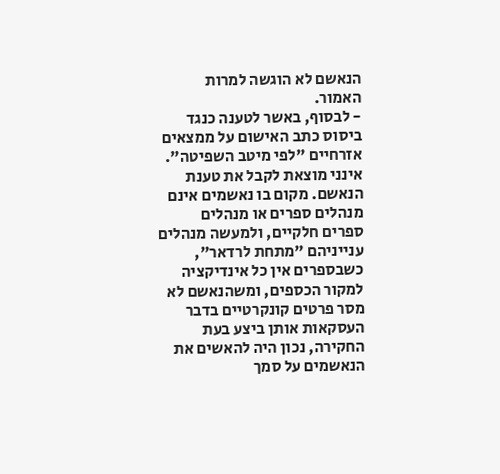הנאשם לא הוגשה למרות האמור.
- לבסוף, באשר לטענה כנגד ביסוס כתב האישום על ממצאים אזרחיים "לפי מיטב השפיטה". אינני מוצאת לקבל את טענת הנאשם. מקום בו נאשמים אינם מנהלים ספרים או מנהלים ספרים חלקיים, ולמעשה מנהלים ענייניהם "מתחת לרדאר", כשבספרים אין כל אינדיקציה למקור הכספים, ומשהנאשם לא מסר פרטים קונקרטיים בדבר העסקאות אותן ביצע בעת החקירה, נכון היה להאשים את הנאשמים על סמך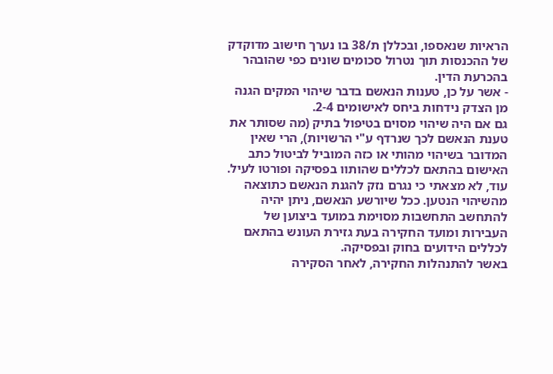הראיות שנאספו, ובכללן ת/38 בו נערך חישוב מדוקדק של ההכנסות תוך נטרול סכומים שונים כפי שהובהר בהכרעת הדין.
- אשר על כן, טענות הנאשם בדבר שיהוי המקים הגנה מן הצדק נידחות ביחס לאישומים 2-4.
גם אם היה שיהוי מסוים בטיפול בתיק (מה שסותר את טענת הנאשם לכך שנרדף ע"י הרשויות), הרי שאין המדובר בשיהוי מהותי או כזה המוביל לביטול כתב האישום בהתאם לכללים שהותוו בפסיקה ופורטו לעיל. עוד, לא מצאתי כי נגרם נזק להגנת הנאשם כתוצאה מהשיהוי הנטען. ככל שיורשע הנאשם, ניתן יהיה להתחשב התחשבות מסוימת במועד ביצוען של העבירות ומועד החקירה בעת גזירת העונש בהתאם לכללים הידועים בחוק ובפסיקה.
באשר להתנהלות החקירה, לאחר הסקירה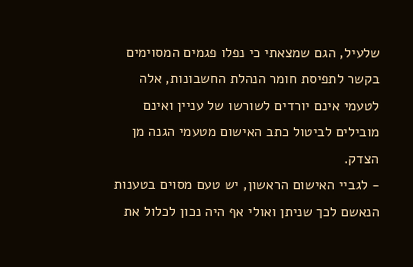שלעיל, הגם שמצאתי כי נפלו פגמים המסוימים בקשר לתפיסת חומר הנהלת החשבונות, אלה לטעמי אינם יורדים לשורשו של עניין ואינם מובילים לביטול כתב האישום מטעמי הגנה מן הצדק.
- לגביי האישום הראשון, יש טעם מסוים בטענות הנאשם לכך שניתן ואולי אף היה נכון לכלול את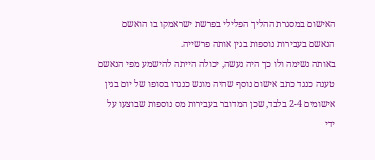האישום במסגרת ההליך הפלילי בפרשת ישראמקו בו הואשם הנאשם בעבירות נוספות בגין אותה פרשייה.
באותה נשימה ולו כך היה נעשה, יכולה הייתה להישמע מפי הנאשם טענה כנגד כתב אישום נוסף שהיה מוגש כנגדו בסופו של יום בגין אישומים 2-4 בלבד, שכן המדובר בעבירות מס נוספות שבוצעו על ידי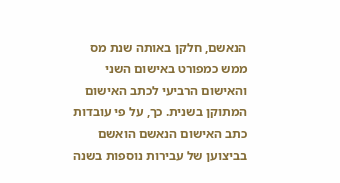הנאשם, חלקן באותה שנת מס ממש כמפורט באישום השני והאישום הרביעי לכתב האישום המתוקן בשנית. כך, על פי עובדות כתב האישום הנאשם הואשם בביצוען של עבירות נוספות בשנה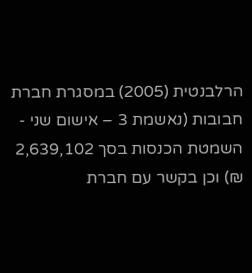הרלבנטית (2005) במסגרת חברת חבובות (נאשמת 3 – אישום שני - השמטת הכנסות בסך 2,639,102 ₪) וכן בקשר עם חברת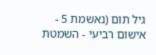גיל תום (נאשמת 5 - אישום רביעי - השמטת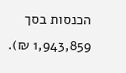הכנסות בסך 1,943,859 ₪).